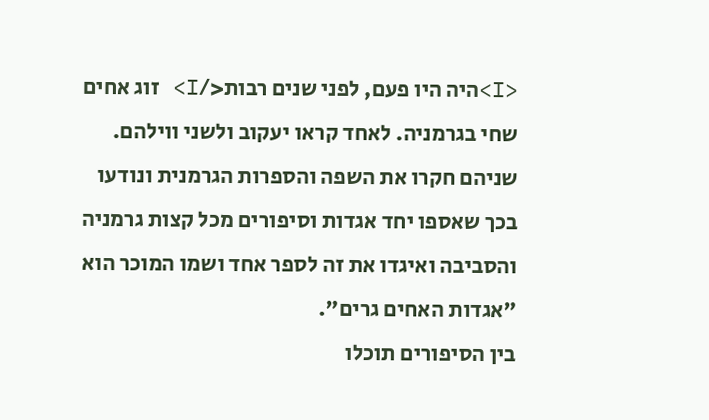<I>היה היו פעם, לפני שנים רבות</I> זוג אחים שחי בגרמניה. לאחד קראו יעקוב ולשני ווילהם. שניהם חקרו את השפה והספרות הגרמנית ונודעו בכך שאספו יחד אגדות וסיפורים מכל קצות גרמניה והסביבה ואיגדו את זה לספר אחד ושמו המוכר הוא "אגדות האחים גרים".
בין הסיפורים תוכלו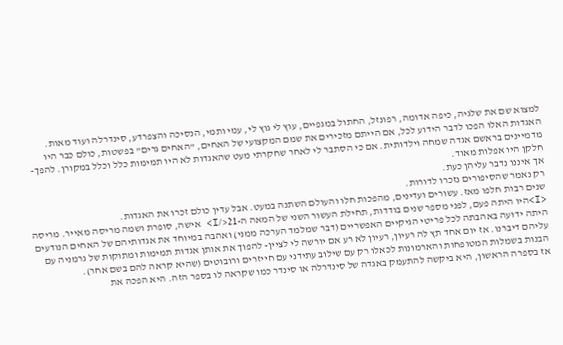למצוא שם את שלגיה, כיפה אדומה, רפונזל, החתול במגפיים, עוץ לי גוץ לי, עמי ותמי, הנסיכה והצפרדע, סינדרלה ועוד מאות. האגדות האלו הפכו לדבר הידוע לכל, אם הייתם מזכירים את שמם המקצועי של האחים, "האחים גרים" בפשטות, כולם כבר היו מדמיינים בראשם אגדה שמחה וילדותית. אם כי הסתבר לי לאחר שחקרתי מעט שהאגדות לא היו תמימות כלל וכלל במקורן. להפך-חלקן היו אפלות מאוד.
אך איננו נדבר עליהן כעת.
רק נאמר שהסיפורים נזכרו לדורות.
שנים רבות חלפו מאז. עשורים ועדינים, מהפכות חלו והעולם השתנה במעט. אבל עדין כולם זכרו את האגדות.
<I>היו היתה פעם, לפני מספר שנים בודדות, תחילת העשור השני של המאה ה-21</I> אישה, סופרת ושמה מריסה מאייר. מריסה היתה ידועה באהבתה לכל פריטי הגיקיים האפשריים (דבר שמלמד הערכה ממני) ואהבה במיוחד את אגדותיהם של האחים הנודעים עליהם דיברנו. אז יום אחד תץ לה רעיון, רעיון לא רע אם יורשה לי לציין- להפוך את אותן אגדות תמימות ומתוקות של גרמניה עם הבנות בשמלות המטופחות והארמונות לכאלו רק עם שילוב עתידני עם חייזרים ורובוטים (שהיא קראה להם בשם אחר).
אז בספרה הראשון, היא ביקשה להתעמק באגדה של סינדרלה או סינדר כמו שקראה לו בספר הזה. היא הפכה את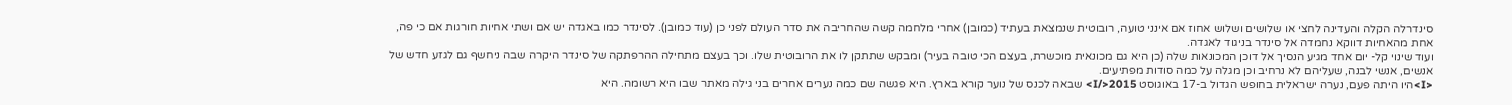סינדרלה הקלה והעדינה לחצי או שלושים ושלוש אחוז אם אינני טועה, רובוטית שנמצאת בעתיד (כמובן) אחרי מלחמה קשה שהחריבה את סדר העולם לפני כן (עוד כמובן). לסינדר כמו באגדה יש אם ושתי אחיות חורגות אם כי פה, אחת מהאחיות דווקא נחמדה אל סינדר בניגוד לאגדה.
ועוד שינוי קל- יום אחד מגיע הנסיך אל דוכן המכונאות שלה (כן היא גם מכונאית מוכשרת, בעצם הכי טובה בעיר) ומבקש שתתקן לו את הרובוטית שלו. וכך בעצם מתחילה ההרפתקה של סינדר היקרה שבה ניחשף גם לגזע חדש של אנשים, אנשי לבנה, שעליהם לא נרחיב וכן מגלה על כמה סודות מפתיעים.
<I>היו היתה פעם, נערה ישראלית בחופש הגדול ב-17 באוגוסט 2015</I> שבאה לכנס של נוער קורא בארץ. היא פגשה שם כמה נערים אחרים בני גילה מאתר שבו היא רשומה. היא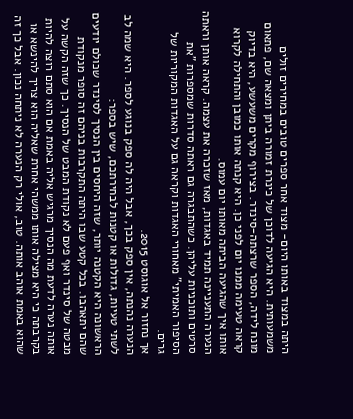היתה במצוד באותו היום- מצוד אחר ספרים טובים במחירים זולים משמעותית. היא הגיעה לדוכן של כינרת זמורה ביתן ומצאה שם, פתאום מונח לידה, הספר שרצתה-סינדר. בצירוף מקרים משעשע, היא בדיוק קראה טעימה ממנו יום לפני כן. היא קנתה אותו כמובן והתחילה לקרוא אותו איך שהגיעה הביתה מאותו יום עמוס.
הנערה התעניינה תמיד באגדות, מאז שזכרה את עצמה. קראה אותן וראתה סרטים ותוכניות עליהן. כשהתבגרה גם ראתה סדרות שמספרות "את הסיפור האמיתי" מאחורי האגדות וקראה גם על האגדות המקוריות של גרים.
אך נחזור אל אוגוסט 2015.
הנערה נהנתה, אין ספק בכך, אבל היה לה ספק בנוגע לספר. היא שמה לב לשתי טעיות, גדולות או קטנות לבחירתכם, שיש בספר:
הראשונה היא הקטנה יותר, שזה היחסים בין הנסיך לסינדר שכולם יודעים שהם יתאהבו. בכל קטע שבו היתה התקרבות בניהם זה סופר מנקודת מבטה של סינדר ואף פעם לא נקודת המבט של הנסיך. כך שזה הקשה על אותה נערה לדעת מה הנסיך מרגיש אליה באמת אם הוא סתם רוצה להיות בקרבתה כי היא מצילה אותו ממשהי אחרת שאליה הוא צריך להינשא או שהוא באמת אוהב אותה. טוב, אולי רק הנערה לא ניתחה נכון. אבל כך זה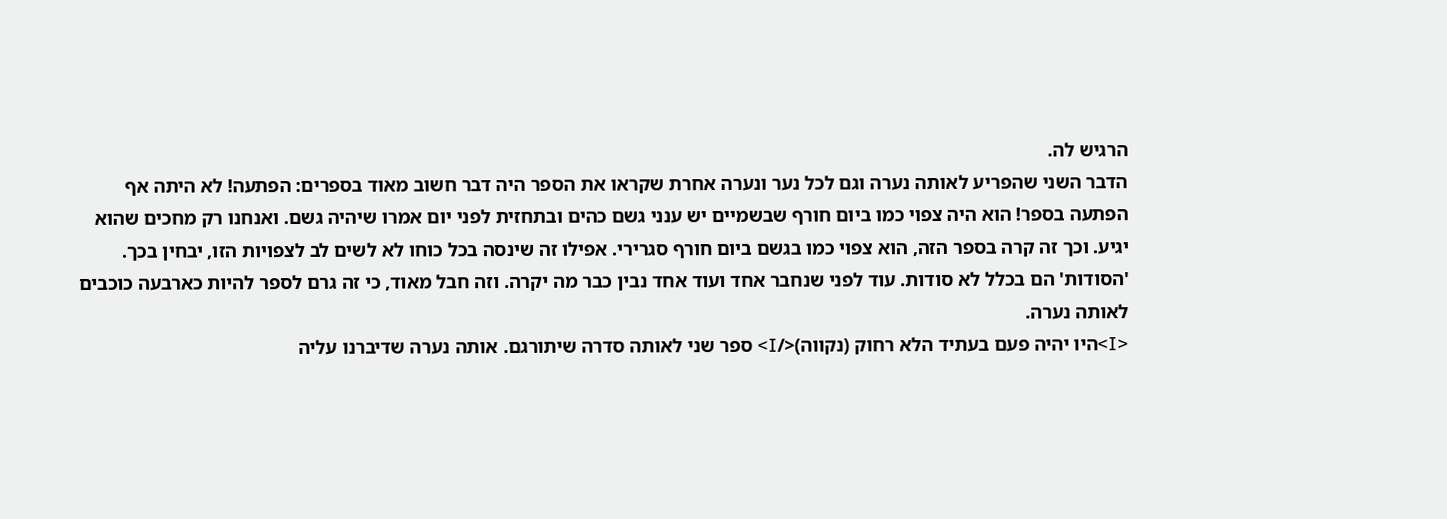הרגיש לה.
הדבר השני שהפריע לאותה נערה וגם לכל נער ונערה אחרת שקראו את הספר היה דבר חשוב מאוד בספרים: הפתעה! לא היתה אף הפתעה בספר! הוא היה צפוי כמו ביום חורף שבשמיים יש ענני גשם כהים ובתחזית לפני יום אמרו שיהיה גשם. ואנחנו רק מחכים שהוא יגיע. וכך זה קרה בספר הזה, הוא צפוי כמו בגשם ביום חורף סגרירי. אפילו זה שינסה בכל כוחו לא לשים לב לצפויות הזו, יבחין בכך. 'הסודות' הם בכלל לא סודות. עוד לפני שנחבר אחד ועוד אחד נבין כבר מה יקרה. וזה חבל מאוד, כי זה גרם לספר להיות כארבעה כוכבים לאותה נערה.
<I>היו יהיה פעם בעתיד הלא רחוק (נקווה)</I> ספר שני לאותה סדרה שיתורגם. אותה נערה שדיברנו עליה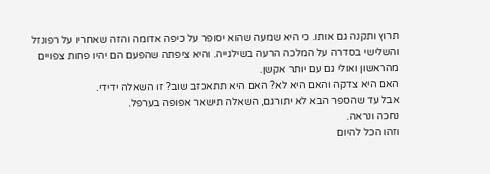תרוץ ותקנה גם אותו. כי היא שמעה שהוא יסופר על כיפה אדומה והזה שאחריו על רפונזל והשלישי בסדרה על המלכה הרעה בשילגייה. והיא ציפתה שהפעם הם יהיו פחות צפויים מהראשון ואולי גם עם יותר אקשן.
האם היא צדקה והאם היא לא? האם היא תתאכזב שוב? זו השאלה ידידי.
אבל עד שהספר הבא לא יתורגם, השאלה תישאר אפופה בערפל.
נחכה ונראה.
וזהו הכל להיום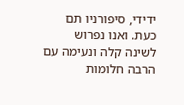ידידי, סיפורניו תם כעת. ואנו נפרוש לשינה קלה ונעימה עם הרבה חלומות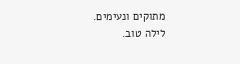מתוקים ונעימים.
לילה טוב.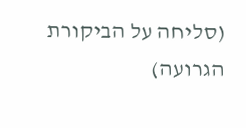(סליחה על הביקורת הגרועה)